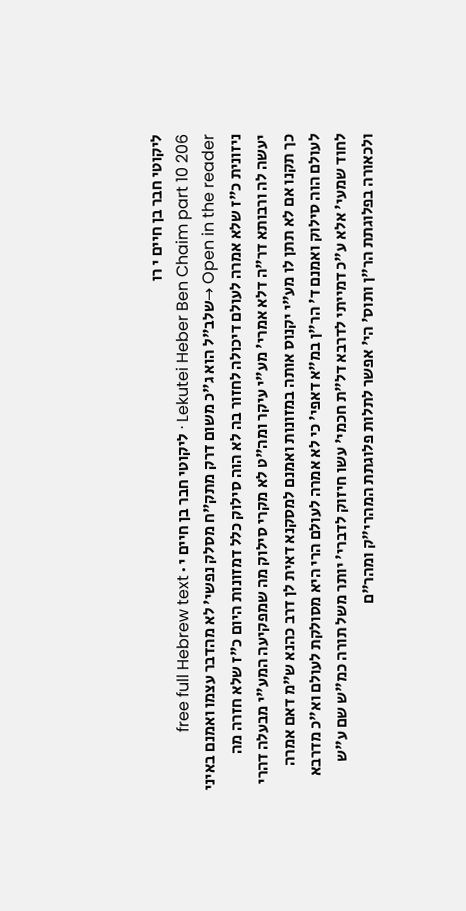ליקוטי חבר בן חיים י רו
Lekutei Heber Ben Chaim part 10 206 · ליקוטי חבר בן חיים י · free full Hebrew text
Open in the reader →שלב"ל הוא ג"כ משום דרק מתק"ח מסלק נפשי' לא מהדבר עצמו ואמנם באיני ניזונית כ"ז שלא אמרה לעולם דיכולה לחזור בה לא הוה סילוק כלל דמזונות היום כ"ז שלא חזרה מה יעשה לה ורבותא דר"ה דלא אמרי' מע"י עיקר ומה"ט לא מקרי סילוק מה שמפקיעה המע"י מבעלה דהרי כך תקנו אם לא תתן לו מע"י יקנוס אותה במזונות ואמנם למסקנא דאית לן דרב כהנא ש"מ דאם אמרה לעולם הוה סילוק ואמנם ד' הר"ן במ"א דאפי' כי לא אמרה לעולם הרי היא מסולקת לעולם וא"כ מדרבא לחוד שמעי' אלא ע"כ דמייתי לדרבא דל"ת חכמי' עשו חיזוק לדברי' יותר משל תורה כמ"ש שם ע"ש
ולכאורה בפלוגתת הר"ן ותוס' הי' אפשר לתלות פלוגתת המהרי"ק ומהר"ם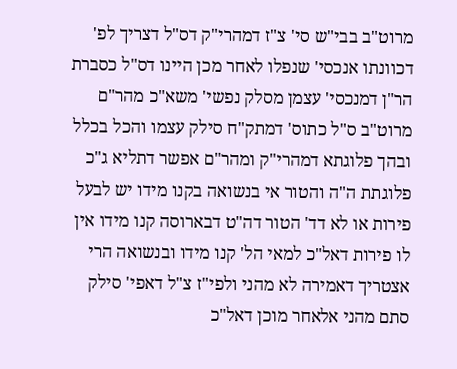מרוט"ב בבי"ש סי' צ"ז דמהרי"ק דס"ל דצריך לפ' דכוונתו אנכסי' שנפלו לאחר מכן היינו דס"ל כסברת הר"ן דמנכסי' עצמן מסלק נפשי' משא"כ מהר"ם מרוט"ב ס"ל כתוס' דמתק"ח סילק עצמו והכל בכלל
ובהך פלוגתא דמהרי"ק ומהר"ם אפשר דתליא ג"כ פלוגתת ה"ה והטור אי בנשואה בקנו מידו יש לבעל פירות או לא דד' הטור דה"ט דבארוסה קנו מידו אין לו פירות דאל"כ למאי הל' קנו מידו ובנשואה הרי אצטריך דאמירה לא מהני ולפי"ז צ"ל דאפי' סילק סתם מהני אלאחר מוכן דאל"כ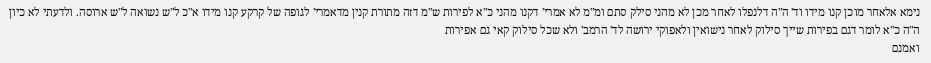נימא אלאחר מוכן קנו מידו וד' ה"ה דלנפלו לאחר מכן לא מהני סילק סתם ומ"מ לא אמרי' דקנו מהני כ"א לפירות ש"מ דזה מתורת קנין מדאמרי' לגופה של קרקע קנו מידו א"כ ל"ש נשואה ל"ש ארוסה. ולדעתי לא כיון ה"ה כ"א לומר דגם בפירות שייך סילוק לאחר נישואין ולאפוקי ירושה לד' הרמב' ולא שכל סילוק קאי גם אפירות
ואמנם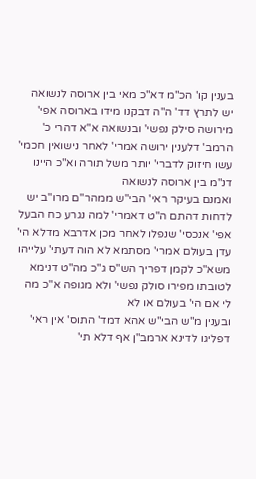בענין קו' הכ"מ דא"כ מאי בין ארוסה לנשואה יש לתרץ דד' ה"ה דבקנו מידו בארוסה אפי' מירושה סילק נפשי' ובנשואה א"א דהרי כ' הרמב' דלענין ירושה אמרי' לאחר נישואין חכמי' עשו חיזוק לדברי' יותר משל תורה וא"כ היינו דנ"מ בין ארוסה לנשואה
ואמנם בעיקר ראי' הבי"ש ממהר"ם מרו"ב יש לדחות דהתם ה"ט דאמרי' למה נגרע כח הבעל אפי' אנכסי' שנפלו לאחר מכן אדרבא מדלא הי' עדן בעולם אמרי' מסתמא לא הוה דעתי' עלייהו משא"כ לקמן דפריך הש"ס ג"כ מה"ט דנימא לטובתו מפירו סולק נפשי' ולא מגופה א"כ מה לי אם הי' בעולם או לא
ובענין מ"ש הבי"ש אהא דמד' התוס' אין ראי' דפליגו לדינא ארמב"ן אף דלא תי'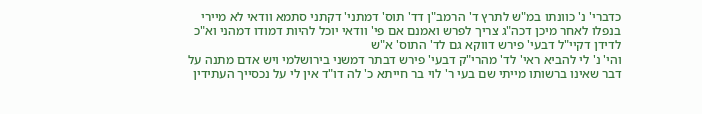כדברי' נ' כוונתו במ"ש לתרץ ד' הרמב"ן דד' תוס' דמתני' דקתני סתמא וודאי לא מיירי בנפלו לאחר מיכן דכה"ג צריך לפרש ואמנם אם פי' וודאי יוכל להיות דמודו דמהני וא"כ לדידן דקיי"ל דבעי' פירש דווקא גם לד' התוס' א"ש
והי' נ' לי להביא ראי' לד' מהרי"ק דבעי' פירש דבתר דמשני בירושלמי ויש אדם מתנה על דבר שאינו ברשותו מייתי שם בעי ר' לוי בר חייתא כ' לה דו"ד אין לי על נכסייך העתידין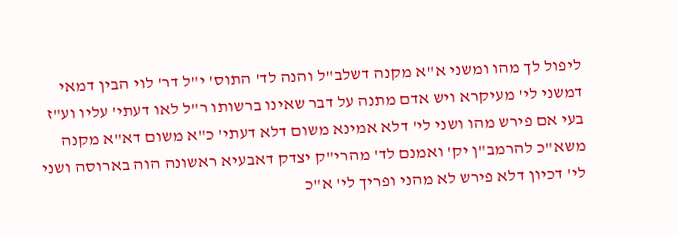ליפול לך מהו ומשני א"א מקנה דשלב"ל והנה לד' התוס' י"ל דר' לוי הבין דמאי דמשני לי' מעיקרא ויש אדם מתנה על דבר שאינו ברשותו ר"ל לאו דעתי' עליו וע"ז בעי אם פירש מהו ושני לי' דלא אמינא משום דלא דעתי' כ"א משום דא"א מקנה משא"כ להרמב"ן יק' ואמנם לד' מהרי"ק יצדק דאבעיא ראשונה הוה בארוסה ושני לי' דכיון דלא פירש לא מהני ופריך לי' א"כ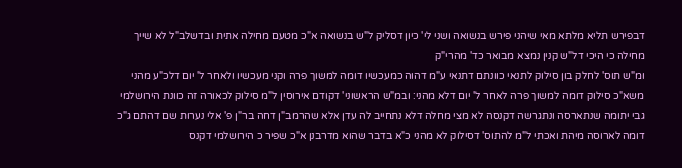דבפירש תליא מלתא מאי שיהני פירש בנשואה ושני לי' כיון דסליק ל"ש בנשואה א"כ מטעם מחילה אתית ובדשלב"ל לא שייך מחילה כי היכי דל"ש קנין נמצא מבואר כד' מהרי"ק
ומ"ש תוס' לחלק בון סילוק לתנאי כוונתם דתנאי ע"מ דהוה כמעכשיו דומה למשוך פרה וקני מעכשיו ולאחר ל' יום דלכ"ע מהני משא"כ סילוק דומה למשוך פרה לאחר ל' יום דלא מהני: ובמ"ש הראשוני' דקודם אירוסין ל"מ סילוק לכאורה זה כוונת הירושלמי גבי יתומה שנתארסה ונתגרשה דקנסה לא מצי מחלה דלא נתחייב לה עדן אלא שהרמב"ן דחה בר"ן פ' אלי נערות שם דהתם ג"כ דומה לארוסה מיהת ואכתי ל"מ להתוס' דסילוק לא מהני כ"א בדבר שהוא מדרבנן א"כ שפיר כ הירושלמי דקנס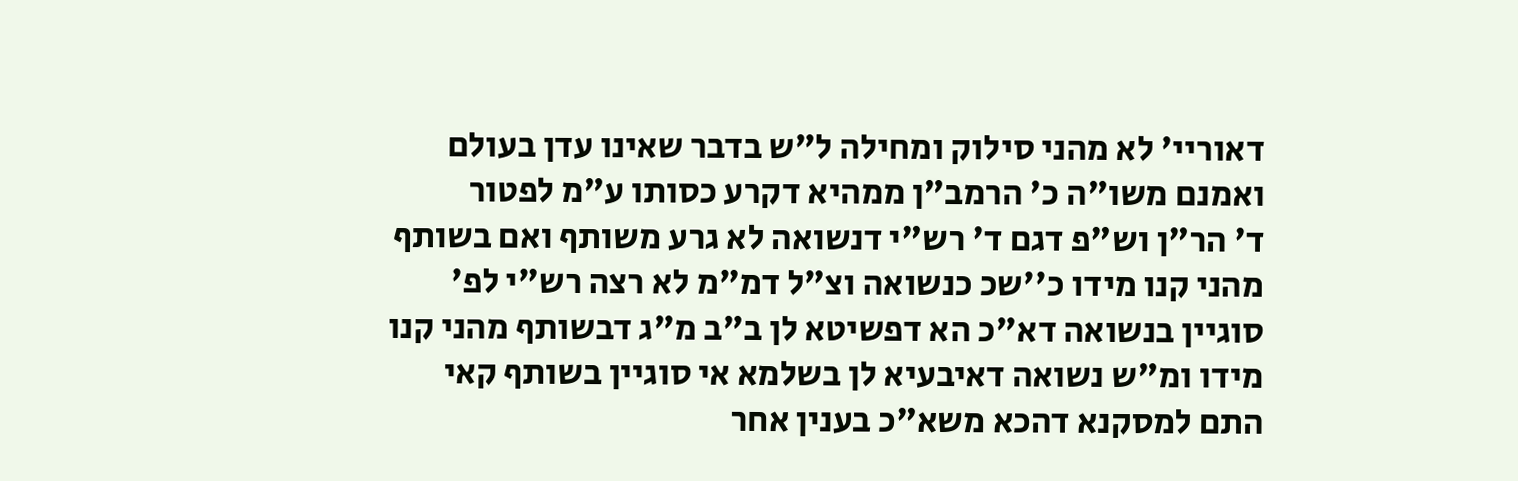דאוריי' לא מהני סילוק ומחילה ל"ש בדבר שאינו עדן בעולם ואמנם משו"ה כ' הרמב"ן ממהיא דקרע כסותו ע"מ לפטור
ד' הר"ן וש"פ דגם ד' רש"י דנשואה לא גרע משותף ואם בשותף מהני קנו מידו כ''שכ כנשואה וצ"ל דמ"מ לא רצה רש"י לפ' סוגיין בנשואה דא"כ הא דפשיטא לן ב"ב מ"ג דבשותף מהני קנו מידו ומ"ש נשואה דאיבעיא לן בשלמא אי סוגיין בשותף קאי התם למסקנא דהכא משא"כ בענין אחר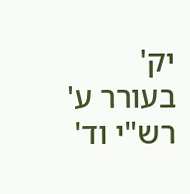יק'
בעורר ע' רש"י וד'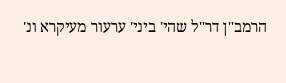הרמב"ן דר"ל שהי' ביני' ערעור מעיקרא ונ'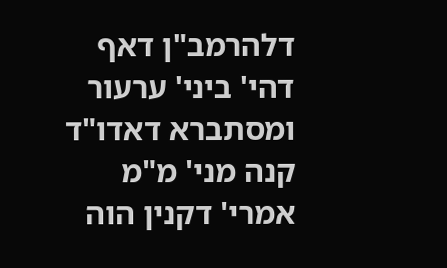דלהרמב"ן דאף דהי' ביני' ערעור ומסתברא דאדו"ד קנה מני' מ"מ אמרי' דקנין הוה